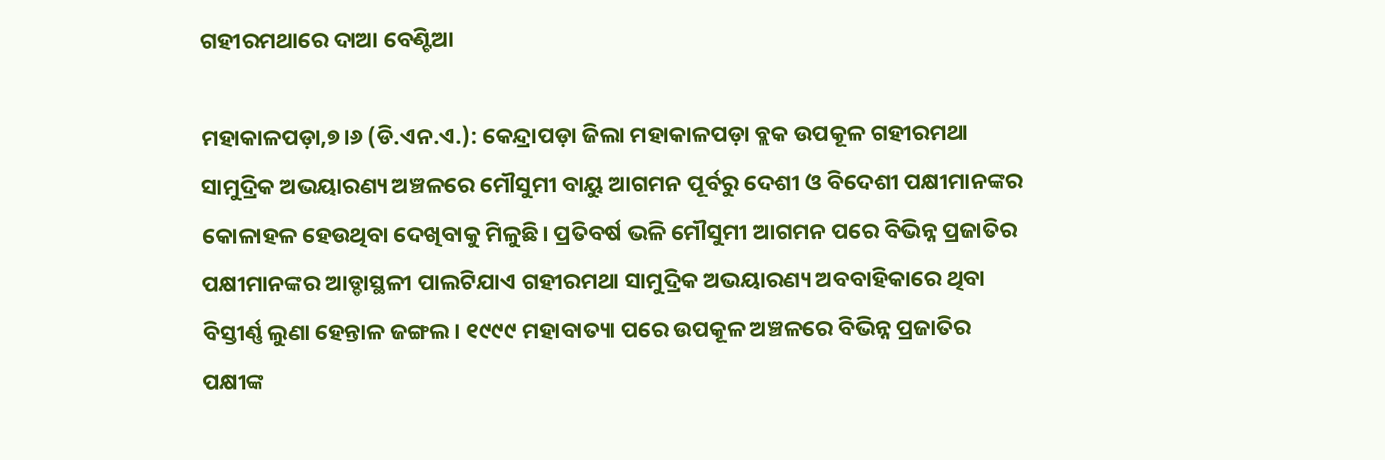ଗହୀରମଥାରେ ଦାଆ ବେଣ୍ଟିଆ

ମହାକାଳପଡ଼ା,୭।୬ (ଡି.ଏନ.ଏ.): କେନ୍ଦ୍ରାପଡ଼ା ଜିଲା ମହାକାଳପଡ଼ା ବ୍ଲକ ଉପକୂଳ ଗହୀରମଥା ସାମୁଦ୍ରିକ ଅଭୟାରଣ୍ୟ ଅଞ୍ଚଳରେ ମୌସୁମୀ ବାୟୁ ଆଗମନ ପୂର୍ବରୁ ଦେଶୀ ଓ ବିଦେଶୀ ପକ୍ଷୀମାନଙ୍କର କୋଳାହଳ ହେଉଥିବା ଦେଖିବାକୁ ମିଳୁଛି। ପ୍ରତିବର୍ଷ ଭଳି ମୌସୁମୀ ଆଗମନ ପରେ ବିଭିନ୍ନ ପ୍ରଜାତିର ପକ୍ଷୀମାନଙ୍କର ଆଡ୍ଡାସ୍ଥଳୀ ପାଲଟିଯାଏ ଗହୀରମଥା ସାମୁଦ୍ରିକ ଅଭୟାରଣ୍ୟ ଅବବାହିକାରେ ଥିବା ବିସ୍ତୀର୍ଣ୍ଣ ଲୁଣା ହେନ୍ତାଳ ଜଙ୍ଗଲ। ୧୯୯୯ ମହାବାତ୍ୟା ପରେ ଉପକୂଳ ଅଞ୍ଚଳରେ ବିଭିନ୍ନ ପ୍ରଜାତିର ପକ୍ଷୀଙ୍କ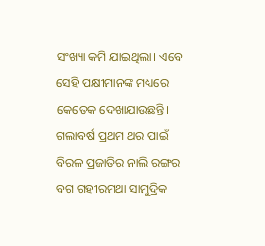ସଂଖ୍ୟା କମି ଯାଇଥିଲା। ଏବେ ସେହି ପକ୍ଷୀମାନଙ୍କ ମଧ୍ୟରେ କେତେକ ଦେଖାଯାଉଛନ୍ତି। ଗଲାବର୍ଷ ପ୍ରଥମ ଥର ପାଇଁ ବିରଳ ପ୍ରଜାତିର ନାଲି ରଙ୍ଗର ବଗ ଗହୀରମଥା ସାମୁଦ୍ରିକ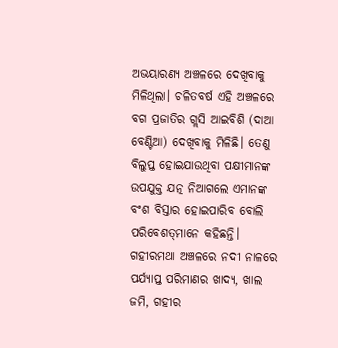ଅଭୟାରଣ୍ୟ ଅଞ୍ଚଳରେ ଦେଖିବାକୁ ମିଳିଥିଲା। ଚଳିତବର୍ଷ ଏହି ଅଞ୍ଚଳରେ ବଗ ପ୍ରଜାତିର ଗ୍ଲସି ଆଇବିଶି (ଦାଆ ବେଣ୍ଟିଆ) ଦେଖିବାକୁ ମିଳିଛି। ତେଣୁ ବିଲୁପ୍ତ ହୋଇଯାଉଥିବା ପକ୍ଷୀମାନଙ୍କ ଉପଯୁକ୍ତ ଯତ୍ନ ନିଆଗଲେ ଏମାନଙ୍କ ବଂଶ ବିସ୍ତାର ହୋଇପାରିବ ବୋଲି ପରିବେଶତ୍‌ମାନେ କହିଛନ୍ତି।
ଗହୀରମଥା ଅଞ୍ଚଳରେ ନଦୀ ନାଳରେ ପର୍ଯ୍ୟାପ୍ତ ପରିମାଣର ଖାଦ୍ୟ, ଖାଲ ଜମି, ଗହୀର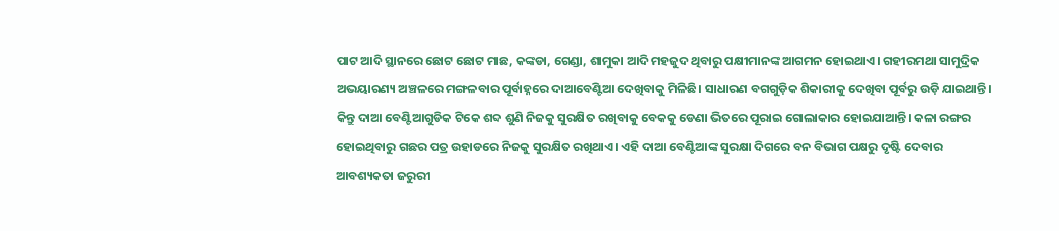ପାଟ ଆଦି ସ୍ଥାନରେ ଛୋଟ ଛୋଟ ମାଛ, କଙ୍କଡା, ଗେଣ୍ଡା, ଶାମୁକା ଆଦି ମହଜୁଦ ଥିବାରୁ ପକ୍ଷୀମାନଙ୍କ ଆଗମନ ହୋଇଥାଏ। ଗହୀରମଥା ସାମୁଦ୍ରିକ ଅଭୟାରଣ୍ୟ ଅଞ୍ଚଳରେ ମଙ୍ଗଳବାର ପୂର୍ବାହ୍ନରେ ଦାଆବେଣ୍ଟିଆ ଦେଖିବାକୁ ମିଳିଛି। ସାଧାରଣ ବଗଗୁଡ଼ିକ ଶିକାରୀକୁ ଦେଖିବା ପୂର୍ବରୁ ଉଡ଼ି ଯାଇଥାନ୍ତି। କିନ୍ତୁ ଦାଆ ବେଣ୍ଟିଆଗୁଡିକ ଟିକେ ଶବ୍ଦ ଶୁଣି ନିଜକୁ ସୁରକ୍ଷିତ ରଖିବାକୁ ବେକକୁ ଡେଣା ଭିତରେ ପୂରାଇ ଗୋଲାକାର ହୋଇଯାଆନ୍ତି। କଳା ରଙ୍ଗର ହୋଇଥିବାରୁ ଗଛର ପତ୍ର ଉହାଡରେ ନିଜକୁ ସୁରକ୍ଷିତ ରଖିଥାଏ। ଏହି ଦାଆ ବେଣ୍ଟିଆଙ୍କ ସୁରକ୍ଷା ଦିଗରେ ବନ ବିଭାଗ ପକ୍ଷରୁ ଦୃଷ୍ଟି ଦେବାର ଆବଶ୍ୟକତା ଜରୁରୀ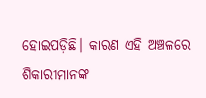ହୋଇପଡ଼ିଛି। କାରଣ ଏହି ଅଞ୍ଚଳରେ ଶିକାରୀମାନଙ୍କ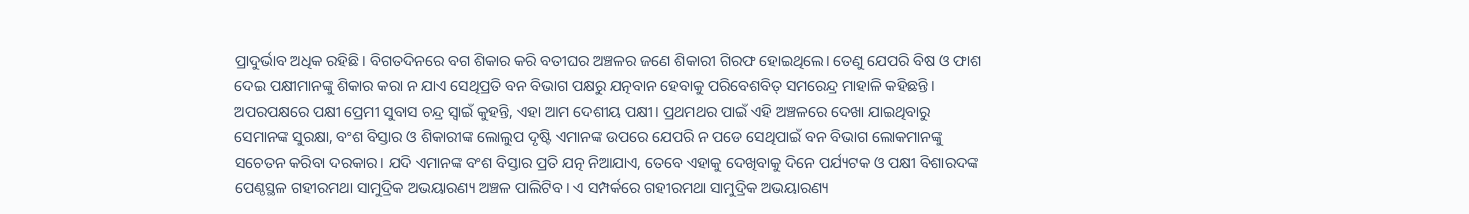ପ୍ରାଦୁର୍ଭାବ ଅଧିକ ରହିଛି। ବିଗତଦିନରେ ବଗ ଶିକାର କରି ବତୀଘର ଅଞ୍ଚଳର ଜଣେ ଶିକାରୀ ଗିରଫ ହୋଇଥିଲେ। ତେଣୁ ଯେପରି ବିଷ ଓ ଫାଶ ଦେଇ ପକ୍ଷୀମାନଙ୍କୁ ଶିକାର କରା ନ ଯାଏ ସେଥିପ୍ରତି ବନ ବିଭାଗ ପକ୍ଷରୁ ଯତ୍ନବାନ ହେବାକୁ ପରିବେଶବିତ୍‌ ସମରେନ୍ଦ୍ର ମାହାଳି କହିଛନ୍ତି। ଅପରପକ୍ଷରେ ପକ୍ଷୀ ପ୍ରେମୀ ସୁବାସ ଚନ୍ଦ୍ର ସ୍ବାଇଁ କୁହନ୍ତି, ଏହା ଆମ ଦେଶୀୟ ପକ୍ଷୀ। ପ୍ରଥମଥର ପାଇଁ ଏହି ଅଞ୍ଚଳରେ ଦେଖା ଯାଇଥିବାରୁ ସେମାନଙ୍କ ସୁରକ୍ଷା, ବଂଶ ବିସ୍ତାର ଓ ଶିକାରୀଙ୍କ ଲୋଲୁପ ଦୃଷ୍ଟି ଏମାନଙ୍କ ଉପରେ ଯେପରି ନ ପଡେ ସେଥିପାଇଁ ବନ ବିଭାଗ ଲୋକମାନଙ୍କୁ ସଚେତନ କରିବା ଦରକାର। ଯଦି ଏମାନଙ୍କ ବଂଶ ବିସ୍ତାର ପ୍ରତି ଯତ୍ନ ନିଆଯାଏ, ତେବେ ଏହାକୁ ଦେଖିବାକୁ ଦିନେ ପର୍ଯ୍ୟଟକ ଓ ପକ୍ଷୀ ବିଶାରଦଙ୍କ ପେଣ୍ଠସ୍ଥଳ ଗହୀରମଥା ସାମୁଦ୍ରିକ ଅଭୟାରଣ୍ୟ ଅଞ୍ଚଳ ପାଲିଟିବ। ଏ ସମ୍ପର୍କରେ ଗହୀରମଥା ସାମୁଦ୍ରିକ ଅଭୟାରଣ୍ୟ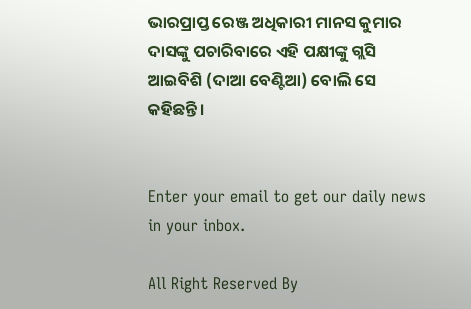ଭାରପ୍ରାପ୍ତ ରେଞ୍ଜ ଅଧିକାରୀ ମାନସ କୁମାର ଦାସଙ୍କୁ ପଚାରିବାରେ ଏହି ପକ୍ଷୀଙ୍କୁ ଗ୍ଲସି ଆଇବିଶି (ଦାଆ ବେଣ୍ଟିଆ) ବୋଲି ସେ କହିଛନ୍ତି।


Enter your email to get our daily news in your inbox.

All Right Reserved By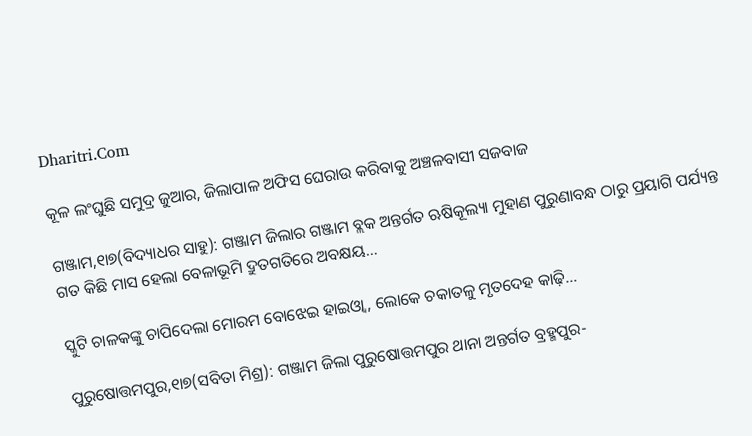Dharitri.Com

କୂଳ ଲଂଘୁଛି ସମୁଦ୍ର ଜୁଆର, ଜିଲାପାଳ ଅଫିସ ଘେରାଉ କରିବାକୁ ଅଞ୍ଚଳବାସୀ ସଜବାଜ

ଗଞ୍ଜାମ,୧ା୭(ବିଦ୍ୟାଧର ସାହୁ): ଗଞ୍ଜାମ ଜିଲାର ଗଞ୍ଜାମ ବ୍ଲକ ଅନ୍ତର୍ଗତ ଋଷିକୂଲ୍ୟା ମୁହାଣ ପୁରୁଣାବନ୍ଧ ଠାରୁ ପ୍ରୟାଗି ପର୍ଯ୍ୟନ୍ତ ଗତ କିଛି ମାସ ହେଲା ବେଳାଭୂମି ଦ୍ରୁତଗତିରେ ଅବକ୍ଷୟ…

ସ୍କୁଟି ଚାଳକଙ୍କୁ ଚାପିଦେଲା ମୋରମ ବୋଝେଇ ହାଇଓ୍ବା, ଲୋକେ ଚକାତଳୁ ମୃତଦେହ କାଢ଼ି…

ପୁରୁଷୋତ୍ତମପୁର,୧ା୭(ସବିତା ମିଶ୍ର): ଗଞ୍ଜାମ ଜିଲା ପୁରୁଷୋତ୍ତମପୁର ଥାନା ଅନ୍ତର୍ଗତ ବ୍ରହ୍ମପୁର-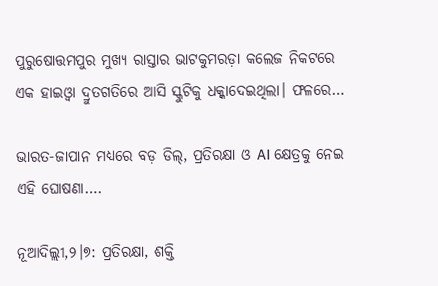ପୁରୁଷୋତ୍ତମପୁର ମୁଖ୍ୟ ରାସ୍ତାର ଭାଟକୁମରଡ଼ା କଲେଜ ନିକଟରେ ଏକ ହାଇଓ୍ବା ଦ୍ରୁତଗତିରେ ଆସି ସ୍କୁଟିକୁ ଧକ୍କାଦେଇଥିଲା। ଫଳରେ…

ଭାରତ-ଜାପାନ ମଧ୍ୟରେ ବଡ଼ ଡିଲ୍, ପ୍ରତିରକ୍ଷା ଓ AI କ୍ଷେତ୍ରକୁ ନେଇ ଏହି ଘୋଷଣା….

ନୂଆଦିଲ୍ଲୀ,୨।୭: ପ୍ରତିରକ୍ଷା, ଶକ୍ତି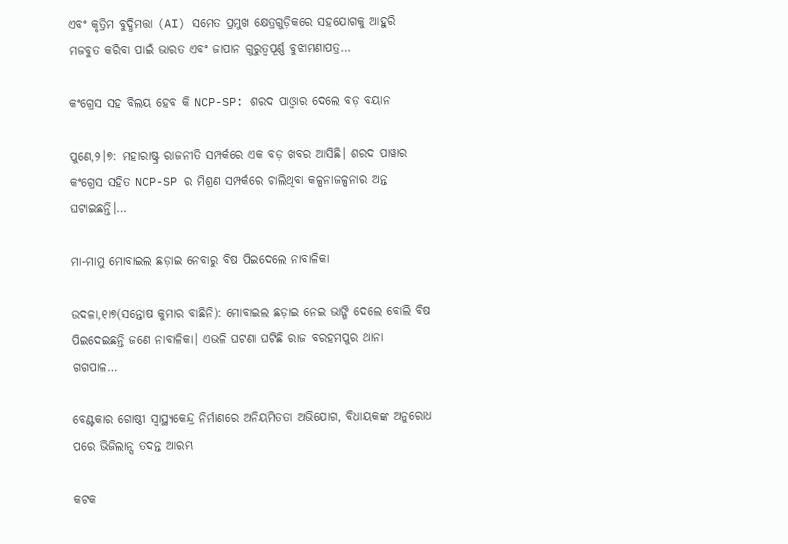ଏବଂ କୃତ୍ରିମ ବୁଦ୍ଧିମତ୍ତା (AI) ସମେତ ପ୍ରମୁଖ କ୍ଷେତ୍ରଗୁଡ଼ିକରେ ସହଯୋଗକୁ ଆହୁରି ମଜବୁତ କରିବା ପାଇଁ ଭାରତ ଏବଂ ଜାପାନ ଗୁରୁତ୍ୱପୂର୍ଣ୍ଣ ବୁଝାମଣାପତ୍ର…

କଂଗ୍ରେସ ସହ ବିଲୟ ହେବ କି NCP-SP: ଶରଦ ପାଓ୍ବାର ଦେଲେ ବଡ଼ ବୟାନ

ପୁଣେ,୨।୭: ମହାରାଷ୍ଟ୍ର ରାଜନୀତି ସମ୍ପର୍କରେ ଏକ ବଡ଼ ଖବର ଆସିଛି। ଶରଦ ପାୱାର କଂଗ୍ରେସ ସହିତ NCP-SP ର ମିଶ୍ରଣ ସମ୍ପର୍କରେ ଚାଲିଥିବା କଳ୍ପନାଜଳ୍ପନାର ଅନ୍ତ ଘଟାଇଛନ୍ତି।…

ମା-ମାମୁ ମୋବାଇଲ ଛଡ଼ାଇ ନେବାରୁ ବିଷ ପିଇଦେଲେ ନାବାଳିକା

ଉଦଳା,୧ା୭(ସନ୍ତୋଷ କୁମାର ବାଛିନି): ମୋବାଇଲ ଛଡ଼ାଇ ନେଇ ଭାଙ୍ଗି ଦେଲେ ବୋଲି ବିଷ ପିଇଦେଇଛନ୍ତି ଜଣେ ନାବାଳିକା। ଏଭଳି ଘଟଣା ଘଟିଛି ରାଜ ବରହମପୁର ଥାନା ଗଗପାଳ…

ବେଣ୍ଟକାର ଗୋଷ୍ଠୀ ସ୍ବାସ୍ଥ୍ୟକେନ୍ଦ୍ର ନିର୍ମାଣରେ ଅନିୟମିତତା ଅଭିଯୋଗ, ବିଧାୟକଙ୍କ ଅନୁରୋଧ ପରେ ଭିଜିଲାନ୍ସ ତଦନ୍ତ ଆରମ୍ଭ

କଟକ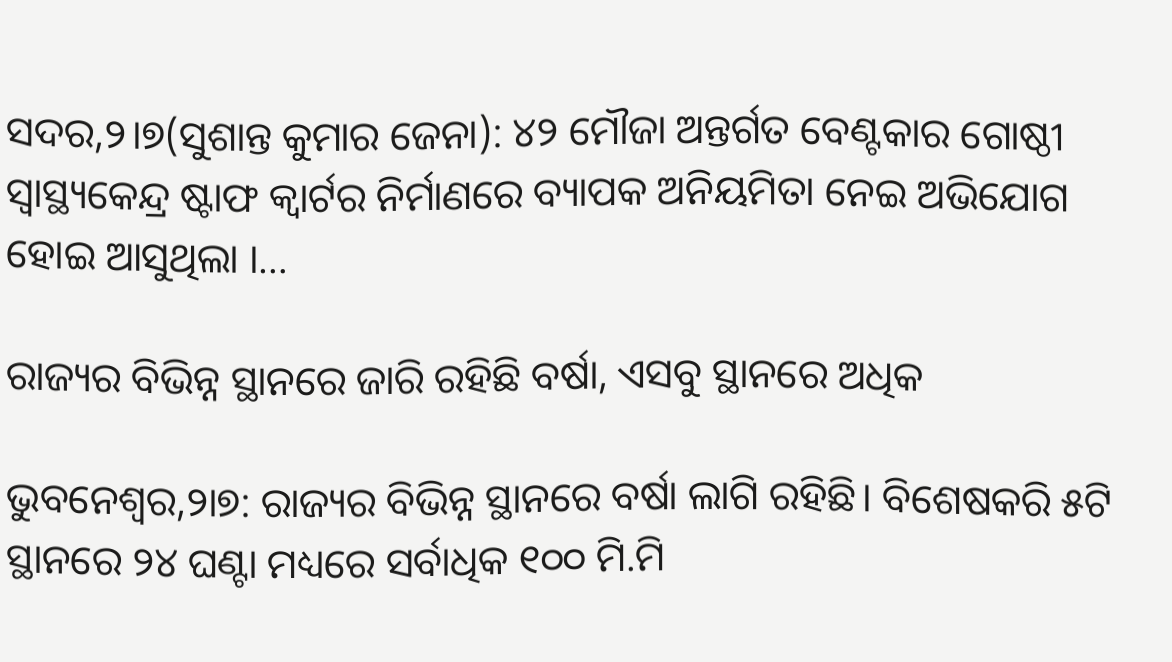ସଦର,୨।୭(ସୁଶାନ୍ତ କୁମାର ଜେନା): ୪୨ ମୌଜା ଅନ୍ତର୍ଗତ ବେଣ୍ଟକାର ଗୋଷ୍ଠୀ ସ୍ବାସ୍ଥ୍ୟକେନ୍ଦ୍ର ଷ୍ଟାଫ କ୍ୱାର୍ଟର ନିର୍ମାଣରେ ବ୍ୟାପକ ଅନିୟମିତା ନେଇ ଅଭିଯୋଗ ହୋଇ ଆସୁଥିଲା ।…

ରାଜ୍ୟର ବିଭିନ୍ନ ସ୍ଥାନରେ ଜାରି ରହିଛି ବର୍ଷା, ଏସବୁ ସ୍ଥାନରେ ଅଧିକ

ଭୁବନେଶ୍ୱର,୨ା୭: ରାଜ୍ୟର ବିଭିନ୍ନ ସ୍ଥାନରେ ବର୍ଷା ଲାଗି ରହିଛି। ବିଶେଷକରି ୫ଟି ସ୍ଥାନରେ ୨୪ ଘଣ୍ଟା ମଧ୍ୟରେ ସର୍ବାଧିକ ୧୦୦ ମି.ମି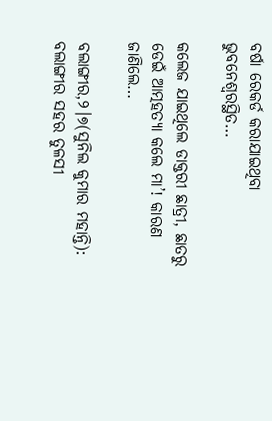ବର୍ଷା ରେକର୍ଡ କରାଯାଇଥିବା ଭୁବନେଶ୍ୱରସ୍ଥିତ…

କଲେଜ ଯାଇଥିଲେ ଡାକ୍ତରୀ ଛାତ୍ରୀ, ଛାତରୁ ଡେଇଁ ଆତ୍ମହତ୍ୟା କଲେ ମା’! କାରଣ ଜାଣିଲେ…

ବଲାଙ୍ଗୀର,୨।୭(ସୁନିଲ କୁମାର ମହାନ୍ତି): ବଲାଙ୍ଗୀର ସହର ତୁଳସୀ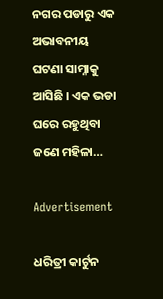ନଗର ପଡାରୁ ଏକ ଅଭାବନୀୟ ଘଟଣା ସାମ୍ନାକୁ ଆସିଛି । ଏକ ଭଡା ଘରେ ରହୁଥିବା ଜଣେ ମହିଳା…

Advertisement

ଧରିତ୍ରୀ କାର୍ଟୁନ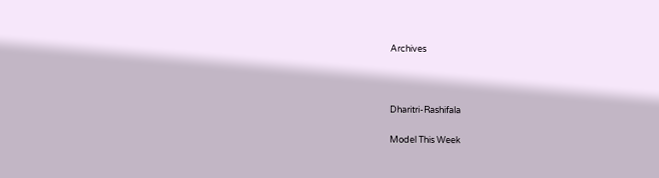Archives



Dharitri-Rashifala

Model This Week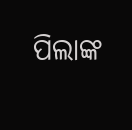ପିଲାଙ୍କ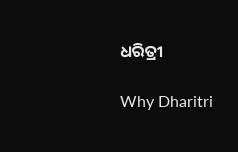ଧରିତ୍ରୀ

Why Dharitri